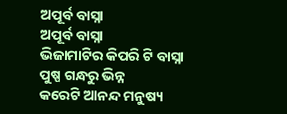ଅପୂର୍ବ ବାସ୍ନା
ଅପୂର୍ବ ବାସ୍ନା
ଭିଜାମାଟିର କିପରି ଟି ବାସ୍ନା
ପୁଷ୍ପ ଗନ୍ଧରୁ ଭିନ୍ନ
କରେଟି ଆନନ୍ଦ ମନୁଷ୍ୟ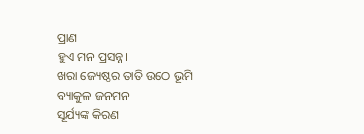ପ୍ରାଣ
ହୁଏ ମନ ପ୍ରସନ୍ନ।
ଖରା ଜ୍ୟେଷ୍ଠର ତାତି ଉଠେ ଭୂମି
ବ୍ୟାକୁଳ ଜନମନ
ସୂର୍ଯ୍ୟଙ୍କ କିରଣ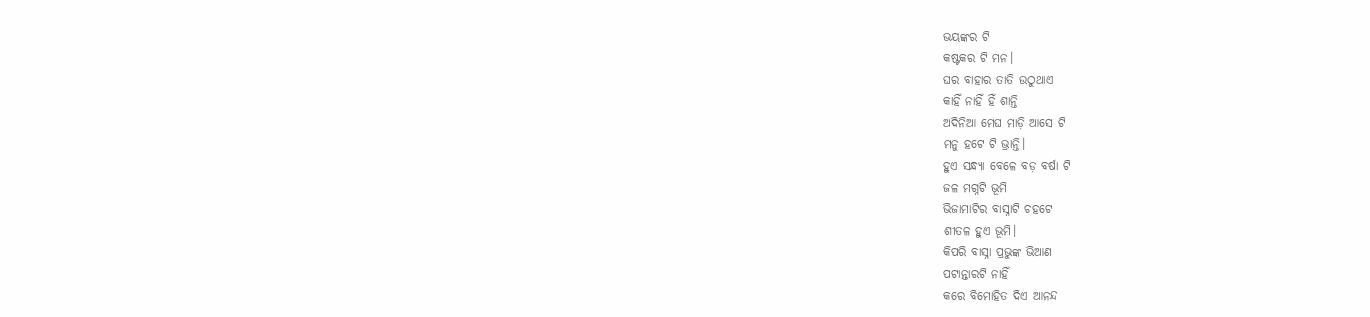ଭୟଙ୍କର ଟି
କଷ୍ଟକର ଟି ମନ।
ଘର ବାହାର ତାତି ଉଠୁଥାଏ
କାହିଁ ନାହିଁ ହିଁ ଶାନ୍ତି
ଅଦିନିଆ ମେଘ ମାଡ଼ି ଆସେ ଟି
ମନୁ ହଟେ ଟି ଭ୍ରାନ୍ତି।
ହୁଏ ସନ୍ଧ୍ୟା ବେଳେ ବଡ଼ ବର୍ଷା ଟି
ଜଳ ମଗ୍ନଟି ଭୂମି
ଭିଜାମାଟିର ବାସ୍ନାଟି ଚହଟେ
ଶୀତଳ ହୁଏ ଭୂମି।
କିପରି ବାସ୍ନା ପ୍ରଭୁଙ୍କ ଭିଆଣ
ପଟାନ୍ତାରଟି ନାହିଁ
କରେ ବିମୋହିତ ଦିଏ ଆନନ୍ଦ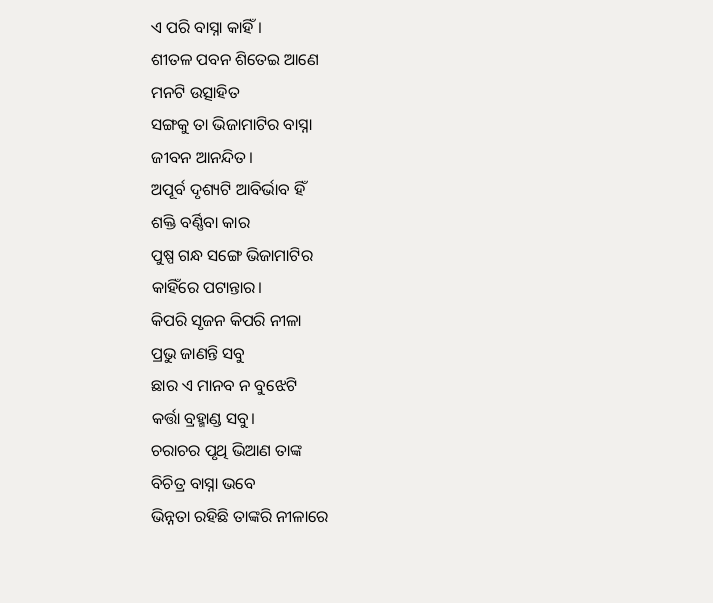ଏ ପରି ବାସ୍ନା କାହିଁ।
ଶୀତଳ ପବନ ଶିତେଇ ଆଣେ
ମନଟି ଉତ୍ସାହିତ
ସଙ୍ଗକୁ ତା ଭିଜାମାଟିର ବାସ୍ନା
ଜୀବନ ଆନନ୍ଦିତ।
ଅପୂର୍ବ ଦୃଶ୍ୟଟି ଆବିର୍ଭାବ ହିଁ
ଶକ୍ତି ବର୍ଣ୍ଣିବା କାର
ପୁଷ୍ପ ଗନ୍ଧ ସଙ୍ଗେ ଭିଜାମାଟିର
କାହିଁରେ ପଟାନ୍ତାର।
କିପରି ସୃଜନ କିପରି ନୀଳା
ପ୍ରଭୁ ଜାଣନ୍ତି ସବୁ
ଛାର ଏ ମାନବ ନ ବୁଝେଟି
କର୍ତ୍ତା ବ୍ରହ୍ମାଣ୍ଡ ସବୁ।
ଚରାଚର ପୃଥି ଭିଆଣ ତାଙ୍କ
ବିଚିତ୍ର ବାସ୍ନା ଭବେ
ଭିନ୍ନତା ରହିଛି ତାଙ୍କରି ନୀଳାରେ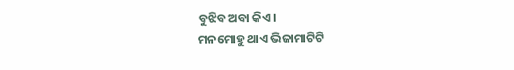ବୁଝିବ ଅବା କିଏ।
ମନମୋହୁ ଥାଏ ଭିଜାମାଟିଟି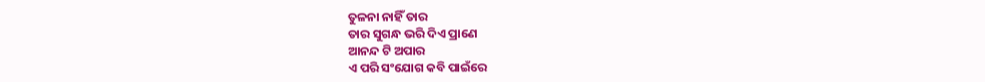ତୁଳନା ନାହିଁ ତାର
ତାର ସୁଗନ୍ଧ ଭରି ଦିଏ ପ୍ରାଣେ
ଆନନ୍ଦ ଟି ଅପାର
ଏ ପରି ସଂଯୋଗ କବି ପାଇଁରେ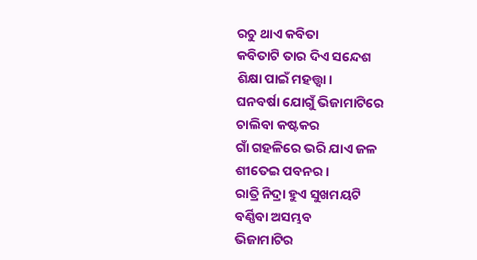ରଚୁ ଥାଏ କବିତା
କବିତାଟି ତାର ଦିଏ ସନ୍ଦେଶ
ଶିକ୍ଷା ପାଇଁ ମହତ୍ତ୍ଵା।
ଘନବର୍ଷା ଯୋଗୁଁ ଭିଜାମାଟିରେ
ଚାଲିବା କଷ୍ଟକର
ଗାଁ ଗହଳିରେ ଭରି ଯାଏ ଜଳ
ଶୀତେଇ ପବନର।
ରାତ୍ରି ନିଦ୍ରା ହୁଏ ସୁଖମୟଟି
ବର୍ଣ୍ଣିବା ଅସମ୍ଭବ
ଭିଜାମାଟିର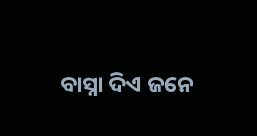ବାସ୍ନା ଦିଏ ଜନେ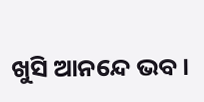ଖୁସି ଆନନ୍ଦେ ଭବ।